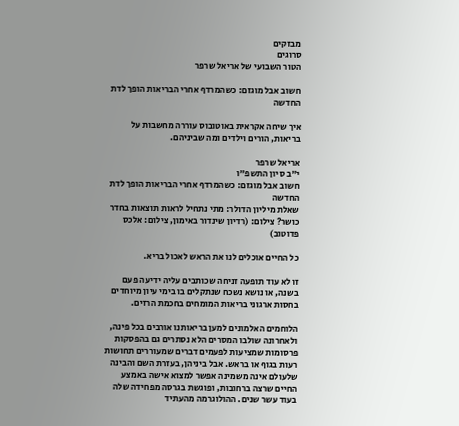מבזקים
סרוגים
הטור השבועי של אריאל שרפר

חשוב אבל מוגזם: כשהמרדף אחרי הבריאות הופך לדת החדשה

איך שיחה אקראית באוטובוס עוררה מחשבות על בריאות, הורים וילדים ומה שביניהם.

אריאל שרפר
י"ב סיון התשפ"ו
חשוב אבל מוגזם: כשהמרדף אחרי הבריאות הופך לדת החדשה
שאלת מיליון הדולר: מתי נתחיל לראות תוצאות בחדר כושר? צילום: (רדיון שינדור באימון, צילום: אלכס פדוטוב)

כל החיים אוכלים לנו את הראש לאכול בריא.

זו לא עוד תופעה זניחה שכותבים עליה ידיעה פעם בשנה, או נושא נשכח שנתקלים בו בימי עיון מיוחדים בחסות ארגוני בריאות המומחים בחכמת הרזים.

הלוחמים האלמונים למען בריאותנו אורבים בכל פינה, ולאחרונה שולבו המסרים הלא נסתרים גם בהפסקות פרסומות שמציעות לפעמים דברים שמעוררים תחושות רעות בגוף או בראש. אבל ביניהן, בעזרת השם והבינה שלעולם אינה משמינה אפשר למצוא אישה באמצע החיים שרצה ברחובות, ופוגשת בגרסה מפחידה שלה בעוד עשר שנים. ההולוגרמה מהעתיד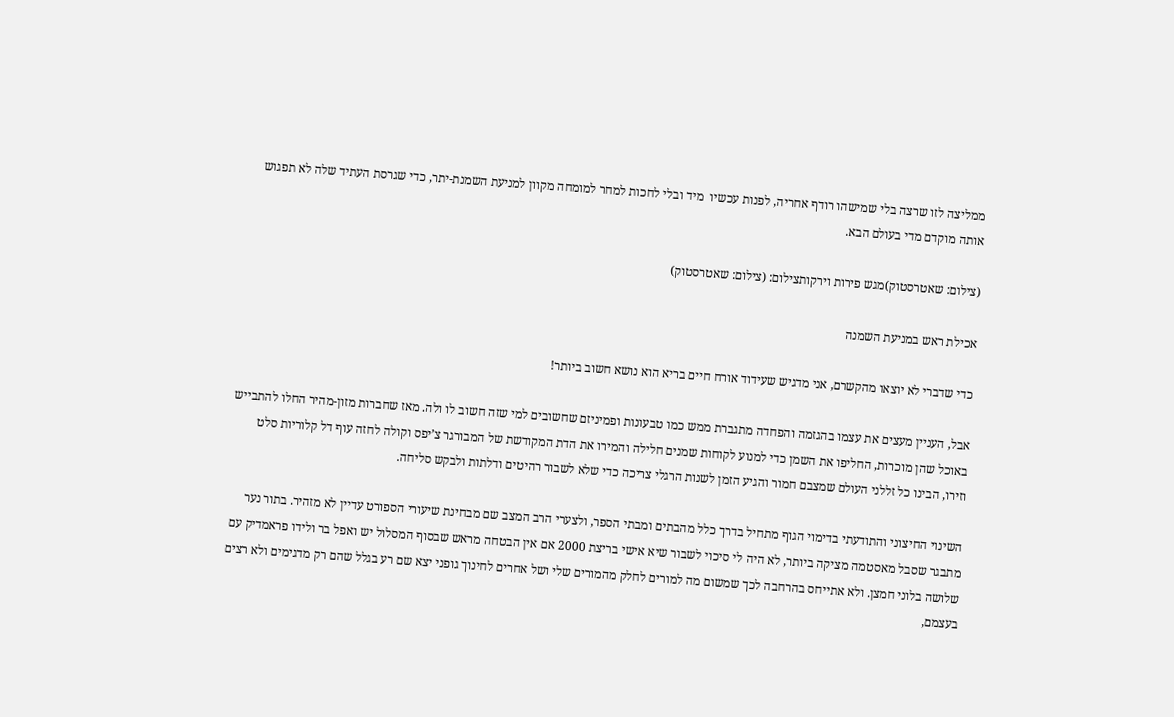ממליצה לזו שרצה בלי שמישהו רודף אחריה, לפנות עכשיו  מיד ובלי לחכות למחר למומחה מקוון למניעת השמנת-יתר, כדי שגרסת העתיד שלה לא תפגוש אותה מוקדם מדי בעולם הבא.

(צילום: שאטרסטוק)מגש פירות וירקותצילום: (צילום: שאטרסטוק)

אכילת ראש במניעת השמנה

כדי שדברי לא יוצאו מהקשרם, אני מדגיש שעידוד אורח חיים בריא הוא נושא חשוב ביותר!

אבל, העניין מעצים את עצמו בהגזמה והפחדה מתגברת ממש כמו טבעונות ופמיניזם שחשובים למי שזה חשוב לו ולה. מאז שחברות מזון-מהיר החלו להתבייש באוכל שהן מוכרות, החליפו את השמן כדי למנוע לקוחות שמנים חלילה והמירו את הדת המקודשת של המבורגר צ’יפס וקולה לחזה עוף דל קלוריות סלט וזירו, הבינו כל זללני העולם שמצבם חמור והגיע הזמן לשנות הרגלי צריכה כדי שלא לשבור רהיטים ודלתות ולבקש סליחה.

השינוי החיצוני והתודעתי בדימוי הגוף מתחיל בדרך כלל מהבתים ומבתי הספר, ולצערי הרב המצב שם מבחינת שיעורי הספורט עדיין לא מזהיר. בתור נער מתבגר שסבל מאסטמה מציקה ביותר, לא היה לי סיכוי לשבור שיא אישי בריצת 2000 אם אין הבטחה מראש שבסוף המסלול יש ואפל בר ולידו פראמדיק עם שלושה בלוני חמצן. ולא אתייחס בהרחבה לכך שמשום מה למורים לחלק מהמורים שלי ושל אחרים לחינוך גופני יצא שם רע בגלל שהם רק מדגימים ולא רצים בעצמם,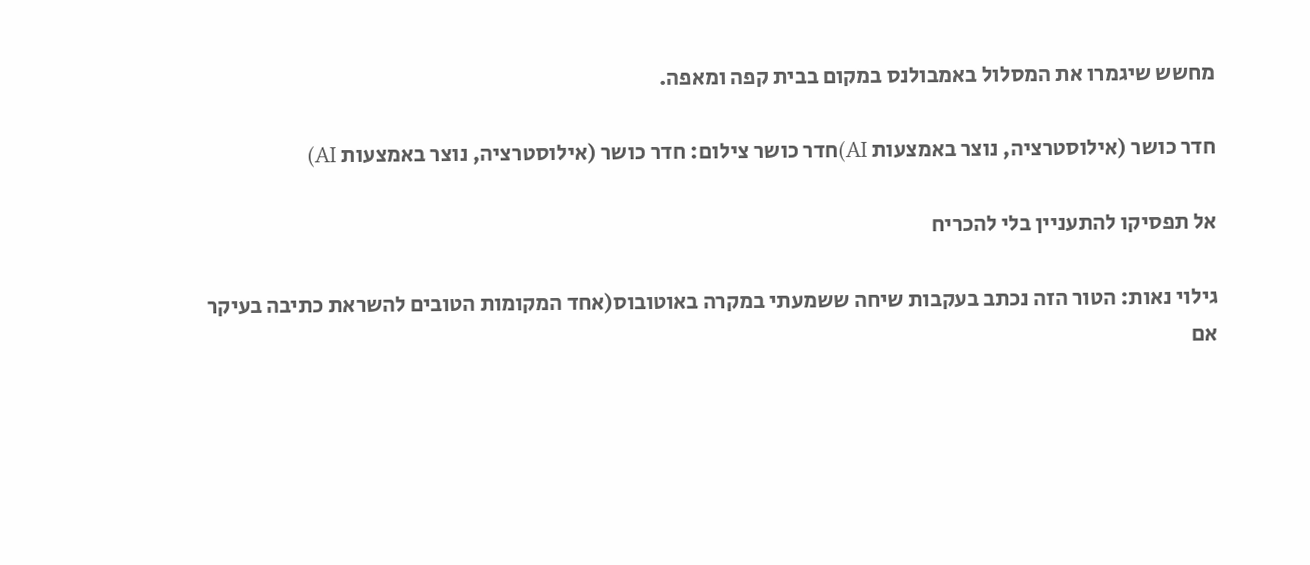מחשש שיגמרו את המסלול באמבולנס במקום בבית קפה ומאפה.

חדר כושר (אילוסטרציה, נוצר באמצעות AI)חדר כושר צילום: חדר כושר (אילוסטרציה, נוצר באמצעות AI)

אל תפסיקו להתעניין בלי להכריח

גילוי נאות: הטור הזה נכתב בעקבות שיחה ששמעתי במקרה באוטובוס(אחד המקומות הטובים להשראת כתיבה בעיקר אם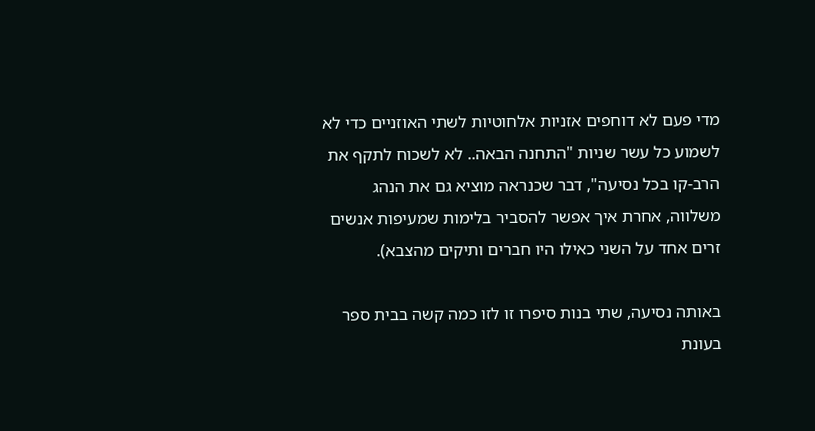מדי פעם לא דוחפים אזניות אלחוטיות לשתי האוזניים כדי לא לשמוע כל עשר שניות "התחנה הבאה.. לא לשכוח לתקף את הרב-קו בכל נסיעה", דבר שכנראה מוציא גם את הנהג משלווה, אחרת איך אפשר להסביר בלימות שמעיפות אנשים זרים אחד על השני כאילו היו חברים ותיקים מהצבא).

באותה נסיעה, שתי בנות סיפרו זו לזו כמה קשה בבית ספר בעונת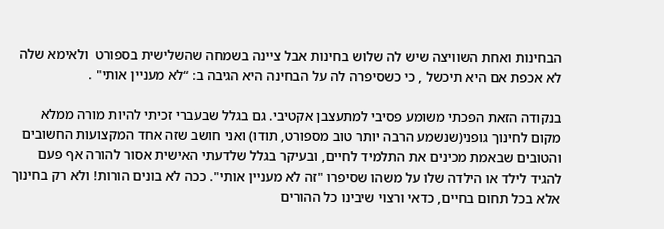הבחינות ואחת השוויצה שיש לה שלוש בחינות אבל ציינה בשמחה שהשלישית בספורט  ולאימא שלה לא אכפת אם היא תיכשל , כי כשסיפרה לה על הבחינה היא הגיבה ב: “לא מעניין אותי" .

בנקודה הזאת הפכתי משומע פסיבי למתעצבן אקטיבי. גם בגלל שבעברי זכיתי להיות מורה ממלא מקום לחינוך גופני(שנשמע הרבה יותר טוב מספורט, תודו) ואני חושב שזה אחד המקצועות החשובים והטובים שבאמת מכינים את התלמיד לחיים, ובעיקר בגלל שלדעתי האישית אסור להורה אף פעם להגיד לילד או הילדה שלו על משהו שסיפרו "זה לא מעניין אותי". ככה לא בונים הורות! ולא רק בחינוך אלא בכל תחום בחיים, כדאי ורצוי שיבינו כל ההורים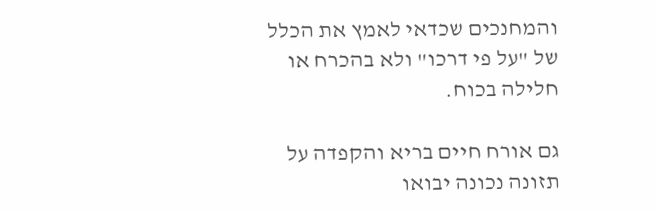והמחנכים שכדאי לאמץ את הכלל של "על פי דרכו" ולא בהכרח או חלילה בכוח.

גם אורח חיים בריא והקפדה על תזונה נכונה יבואו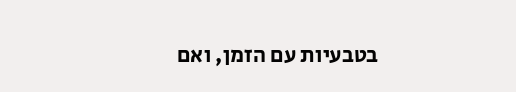בטבעיות עם הזמן, ואם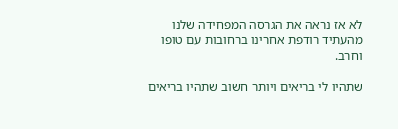לא אז נראה את הגרסה המפחידה שלנו מהעתיד רודפת אחרינו ברחובות עם טופו וחרב.

שתהיו לי בריאים ויותר חשוב שתהיו בריאים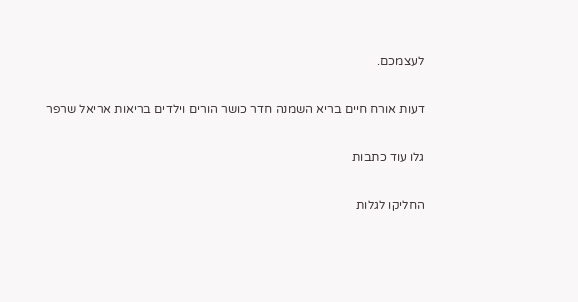לעצמכם.

דעות אורח חיים בריא השמנה חדר כושר הורים וילדים בריאות אריאל שרפר

גלו עוד כתבות

החליקו לגלות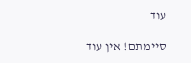עוד

סיימתם! אין עוד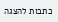כתבות להצגה